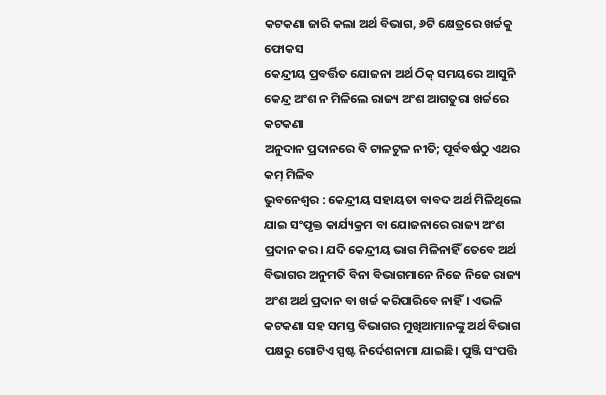କଟକଣା ଜାରି କଲା ଅର୍ଥ ବିଭାଗ, ୬ଟି କ୍ଷେତ୍ରରେ ଖର୍ଚ୍ଚକୁ ଫୋକସ
କେନ୍ଦ୍ରୀୟ ପ୍ରବର୍ତ୍ତିତ ଯୋଜନା ଅର୍ଥ ଠିକ୍ ସମୟରେ ଆସୁନି
କେନ୍ଦ୍ର ଅଂଶ ନ ମିଳିଲେ ରାଜ୍ୟ ଅଂଶ ଆଗତୁରା ଖର୍ଚ୍ଚରେ କଟକଣା
ଅନୁଦାନ ପ୍ରଦାନରେ ବି ଟାଳଟୁଳ ନୀତି; ପୂର୍ବବର୍ଷଠୁ ଏଥର କମ୍ ମିଳିବ
ଭୁବନେଶ୍ବର : କେନ୍ଦ୍ରୀୟ ସହାୟତା ବାବଦ ଅର୍ଥ ମିଳିଥିଲେ ଯାଇ ସଂପୃକ୍ତ କାର୍ଯ୍ୟକ୍ରମ ବା ଯୋଜନାରେ ରାଜ୍ୟ ଅଂଶ ପ୍ରଦାନ କର। ଯଦି କେନ୍ଦ୍ରୀୟ ଭାଗ ମିଳିନାହିଁ ତେବେ ଅର୍ଥ ବିଭାଗର ଅନୁମତି ବିନା ବିଭାଗମାନେ ନିଜେ ନିଜେ ରାଜ୍ୟ ଅଂଶ ଅର୍ଥ ପ୍ରଦାନ ବା ଖର୍ଚ୍ଚ କରିପାରିବେ ନାହିଁ। ଏଭଳି କଟକଣା ସହ ସମସ୍ତ ବିଭାଗର ମୁଖିଆମାନଙ୍କୁ ଅର୍ଥ ବିଭାଗ ପକ୍ଷରୁ ଗୋଟିଏ ସ୍ପଷ୍ଟ ନିର୍ଦେଶନାମା ଯାଇଛି। ପୁଞ୍ଜି ସଂପତ୍ତି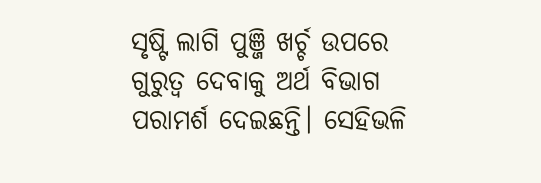ସୃଷ୍ଟି ଲାଗି ପୁଞ୍ଜି ଖର୍ଚ୍ଚ ଉପରେ ଗୁରୁତ୍ବ ଦେବାକୁ ଅର୍ଥ ବିଭାଗ ପରାମର୍ଶ ଦେଇଛନ୍ତି। ସେହିଭଳି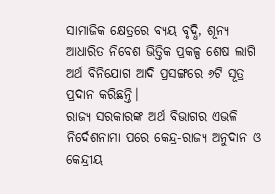ସାମାଜିକ କ୍ଷେତ୍ରରେ ବ୍ୟୟ ବୃଦ୍ଧି, ଶୂନ୍ୟ ଆଧାରିତ ନିବେଶ ଭିତ୍ତିକ ପ୍ରକଳ୍ପ ଶେଷ ଲାଗି ଅର୍ଥ ବିନିଯୋଗ ଆଦି ପ୍ରସଙ୍ଗରେ ୬ଟି ସୂତ୍ର ପ୍ରଦାନ କରିଛନ୍ତି।
ରାଜ୍ୟ ସରକାରଙ୍କ ଅର୍ଥ ବିଭାଗର ଏଭଳି ନିର୍ଦେଶନାମା ପରେ କେନ୍ଦ୍ର-ରାଜ୍ୟ ଅନୁଦାନ ଓ କେନ୍ଦ୍ରୀୟ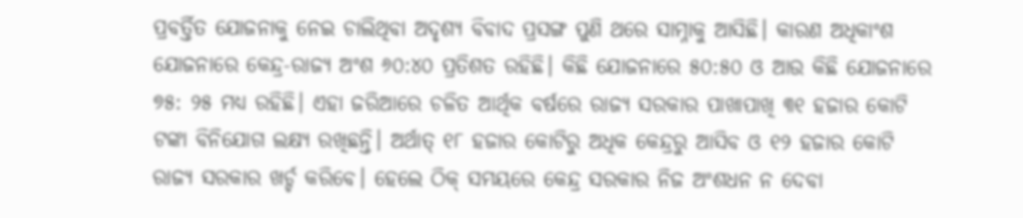ପ୍ରବର୍ତ୍ତିତ ଯୋଜନାକୁ ନେଇ ଚାଲିଥିବା ଅଦୃଶ୍ୟ ବିବାଦ ପ୍ରସଙ୍ଗ ପୁଣି ଥରେ ସାମ୍ନାକୁ ଆସିଛି। କାରଣ ଅଧିକାଂଶ ଯୋଜନାରେ କେନ୍ଦ୍ର-ରାଜ୍ୟ ଅଂଶ ୬୦:୪୦ ପ୍ରତିଶତ ରହିଛି। କିଛି ଯୋଜନାରେ ୫୦:୫୦ ଓ ଆଉ କିଛି ଯୋଜନାରେ ୭୫: ୨୫ ମଧ୍ୟ ରହିଛି। ଏହା ଜରିଆରେ ଚଳିତ ଆର୍ଥିକ ବର୍ଷରେ ରାଜ୍ୟ ସରକାର ପାଖାପାଖି ୩୧ ହଜାର କୋଟି ଟଙ୍କା ବିନିଯୋଗ ଲକ୍ଷ୍ୟ ରଖିଛନ୍ତି। ଅର୍ଥାତ୍ ୧୮ ହଜାର କୋଟିରୁ ଅଧିକ କେନ୍ଦ୍ରରୁ ଆସିବ ଓ ୧୨ ହଜାର କୋଟି ରାଜ୍ୟ ସରକାର ଖର୍ଚ୍ଚ କରିବେ। ହେଲେ ଠିକ୍ ସମୟରେ କେନ୍ଦ୍ର ସରକାର ନିଜ ଅଂଶଧନ ନ ଦେବା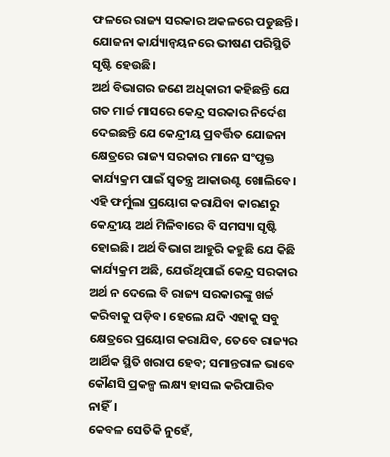ଫଳରେ ରାଜ୍ୟ ସରକାର ଅକଳରେ ପଡୁଛନ୍ତି। ଯୋଜନା କାର୍ଯ୍ୟାନ୍ବୟନରେ ଭୀଷଣ ପରିସ୍ଥିତି ସୃଷ୍ଟି ହେଉଛି।
ଅର୍ଥ ବିଭାଗର ଜଣେ ଅଧିକାରୀ କହିଛନ୍ତି ଯେ ଗତ ମାର୍ଚ୍ଚ ମାସରେ କେନ୍ଦ୍ର ସରକାର ନିର୍ଦେଶ ଦେଇଛନ୍ତି ଯେ କେନ୍ଦ୍ରୀୟ ପ୍ରବର୍ତ୍ତିତ ଯୋଜନା କ୍ଷେତ୍ରରେ ରାଜ୍ୟ ସରକାର ମାନେ ସଂପୃକ୍ତ କାର୍ଯ୍ୟକ୍ରମ ପାଇଁ ସ୍ବତନ୍ତ୍ର ଆକାଉଣ୍ଟ ଖୋଲିବେ। ଏହି ଫର୍ମୁଲା ପ୍ରୟୋଗ କରାଯିବା କାରଣରୁ କେନ୍ଦ୍ରୀୟ ଅର୍ଥ ମିଳିବାରେ ବି ସମସ୍ୟା ସୃଷ୍ଟି ହୋଇଛି। ଅର୍ଥ ବିଭାଗ ଆହୁରି କହୁଛି ଯେ କିଛି କାର୍ଯ୍ୟକ୍ରମ ଅଛି, ଯେଉଁଥିପାଇଁ କେନ୍ଦ୍ର ସରକାର ଅର୍ଥ ନ ଦେଲେ ବି ରାଜ୍ୟ ସରକାରଙ୍କୁ ଖର୍ଚ୍ଚ କରିବାକୁ ପଡ଼ିବ। ହେଲେ ଯଦି ଏହାକୁ ସବୁ କ୍ଷେତ୍ରରେ ପ୍ରୟୋଗ କରାଯିବ, ତେବେ ରାଜ୍ୟର ଆର୍ଥିକ ସ୍ଥିତି ଖରାପ ହେବ; ସମାନ୍ତରାଳ ଭାବେ କୌଣସି ପ୍ରକଳ୍ପ ଲକ୍ଷ୍ୟ ହାସଲ କରିପାରିବ ନାହିଁ।
କେବଳ ସେତିକି ନୁହେଁ,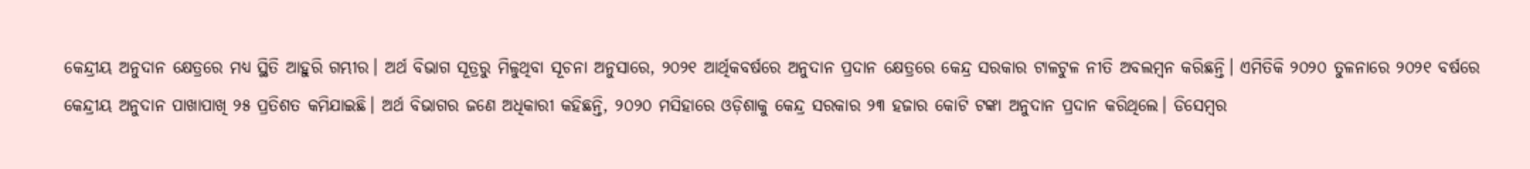କେନ୍ଦ୍ରୀୟ ଅନୁଦାନ କ୍ଷେତ୍ରରେ ମଧ୍ୟ ସ୍ଥିତି ଆହୁରି ଗମ୍ଭୀର। ଅର୍ଥ ବିଭାଗ ସୂତ୍ରରୁ ମିଳୁଥିବା ସୂଚନା ଅନୁସାରେ, ୨୦୨୧ ଆର୍ଥିକବର୍ଷରେ ଅନୁଦାନ ପ୍ରଦାନ କ୍ଷେତ୍ରରେ କେନ୍ଦ୍ର ସରକାର ଟାଳଟୁଳ ନୀତି ଅବଲମ୍ବନ କରିଛନ୍ତି। ଏମିତିକି ୨୦୨୦ ତୁଳନାରେ ୨୦୨୧ ବର୍ଷରେ କେନ୍ଦ୍ରୀୟ ଅନୁଦାନ ପାଖାପାଖି ୨୫ ପ୍ରତିଶତ କମିଯାଇଛି। ଅର୍ଥ ବିଭାଗର ଜଣେ ଅଧିକାରୀ କହିଛନ୍ତି, ୨୦୨୦ ମସିହାରେ ଓଡ଼ିଶାକୁ କେନ୍ଦ୍ର ସରକାର ୨୩ ହଜାର କୋଟି ଟଙ୍କା ଅନୁଦାନ ପ୍ରଦାନ କରିଥିଲେ। ଡିସେମ୍ବର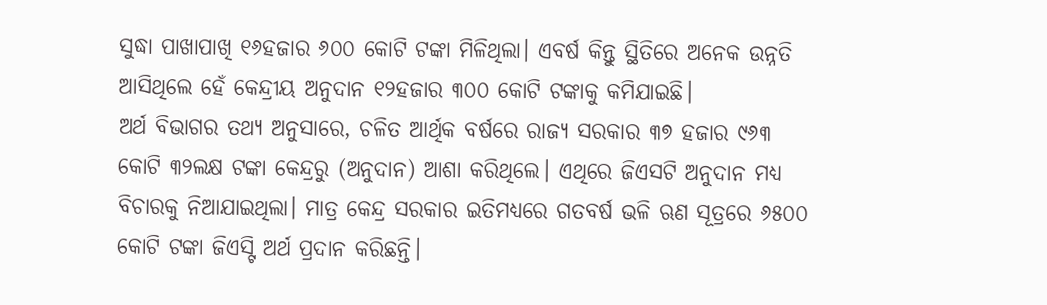ସୁଦ୍ଧା ପାଖାପାଖି ୧୬ହଜାର ୬୦୦ କୋଟି ଟଙ୍କା ମିଳିଥିଲା। ଏବର୍ଷ କିନ୍ତୁ ସ୍ଥିତିରେ ଅନେକ ଉନ୍ନତି ଆସିଥିଲେ ହେଁ କେନ୍ଦ୍ରୀୟ ଅନୁଦାନ ୧୨ହଜାର ୩୦୦ କୋଟି ଟଙ୍କାକୁ କମିଯାଇଛି।
ଅର୍ଥ ବିଭାଗର ତଥ୍ୟ ଅନୁସାରେ, ଚଳିତ ଆର୍ଥିକ ବର୍ଷରେ ରାଜ୍ୟ ସରକାର ୩୭ ହଜାର ୯୬୩ କୋଟି ୩୨ଲକ୍ଷ ଟଙ୍କା କେନ୍ଦ୍ରରୁ (ଅନୁଦାନ) ଆଶା କରିଥିଲେ। ଏଥିରେ ଜିଏସଟି ଅନୁଦାନ ମଧ୍ୟ ବିଚାରକୁ ନିଆଯାଇଥିଲା। ମାତ୍ର କେନ୍ଦ୍ର ସରକାର ଇତିମଧ୍ୟରେ ଗତବର୍ଷ ଭଳି ଋଣ ସୂତ୍ରରେ ୬୫୦୦ କୋଟି ଟଙ୍କା ଜିଏସ୍ଟି ଅର୍ଥ ପ୍ରଦାନ କରିଛନ୍ତି।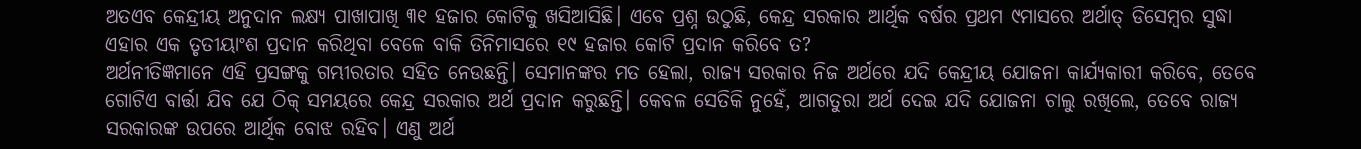ଅତଏବ କେନ୍ଦ୍ରୀୟ ଅନୁଦାନ ଲକ୍ଷ୍ୟ ପାଖାପାଖି ୩୧ ହଜାର କୋଟିକୁ ଖସିଆସିଛି। ଏବେ ପ୍ରଶ୍ନ ଉଠୁଛି, କେନ୍ଦ୍ର ସରକାର ଆର୍ଥିକ ବର୍ଷର ପ୍ରଥମ ୯ମାସରେ ଅର୍ଥାତ୍ ଡିସେମ୍ବର ସୁଦ୍ଧା ଏହାର ଏକ ତୃତୀୟାଂଶ ପ୍ରଦାନ କରିଥିବା ବେଳେ ବାକି ତିନିମାସରେ ୧୯ ହଜାର କୋଟି ପ୍ରଦାନ କରିବେ ତ?
ଅର୍ଥନୀତିଜ୍ଞମାନେ ଏହି ପ୍ରସଙ୍ଗକୁ ଗମ୍ଭୀରତାର ସହିତ ନେଉଛନ୍ତି। ସେମାନଙ୍କର ମତ ହେଲା, ରାଜ୍ୟ ସରକାର ନିଜ ଅର୍ଥରେ ଯଦି କେନ୍ଦ୍ରୀୟ ଯୋଜନା କାର୍ଯ୍ୟକାରୀ କରିବେ, ତେବେ ଗୋଟିଏ ବାର୍ତ୍ତା ଯିବ ଯେ ଠିକ୍ ସମୟରେ କେନ୍ଦ୍ର ସରକାର ଅର୍ଥ ପ୍ରଦାନ କରୁଛନ୍ତି। କେବଳ ସେତିକି ନୁହେଁ, ଆଗତୁରା ଅର୍ଥ ଦେଇ ଯଦି ଯୋଜନା ଚାଲୁ ରଖିଲେ, ତେବେ ରାଜ୍ୟ ସରକାରଙ୍କ ଉପରେ ଆର୍ଥିକ ବୋଝ ରହିବ। ଏଣୁ ଅର୍ଥ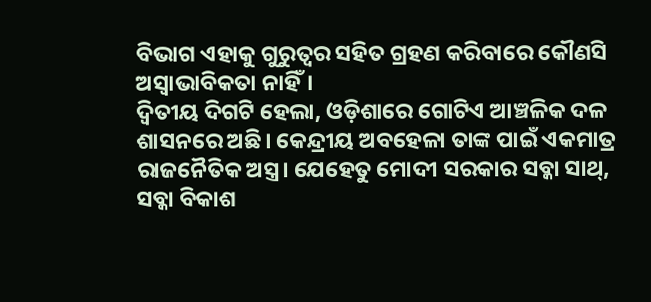ବିଭାଗ ଏହାକୁ ଗୁରୁତ୍ବର ସହିତ ଗ୍ରହଣ କରିବାରେ କୌଣସି ଅସ୍ବାଭାବିକତା ନାହିଁ।
ଦ୍ବିତୀୟ ଦିଗଟି ହେଲା, ଓଡ଼ିଶାରେ ଗୋଟିଏ ଆଞ୍ଚଳିକ ଦଳ ଶାସନରେ ଅଛି। କେନ୍ଦ୍ରୀୟ ଅବହେଳା ତାଙ୍କ ପାଇଁ ଏକମାତ୍ର ରାଜନୈତିକ ଅସ୍ତ୍ର। ଯେହେତୁ ମୋଦୀ ସରକାର ସବ୍କା ସାଥ୍, ସବ୍କା ବିକାଶ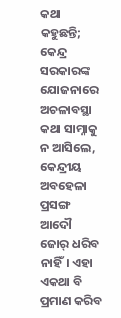କଥା କହୁଛନ୍ତି; କେନ୍ଦ୍ର ସରକାରଙ୍କ ଯୋଜନାରେ ଅଚଳାବସ୍ଥା କଥା ସାମ୍ନାକୁ ନ ଆସିଲେ, କେନ୍ଦ୍ରୀୟ ଅବହେଳା ପ୍ରସଙ୍ଗ ଆଦୌ ଜୋର୍ ଧରିବ ନାହିଁ। ଏହା ଏକଥା ବି ପ୍ରମାଣ କରିବ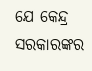ଯେ କେନ୍ଦ୍ର ସରକାରଙ୍କର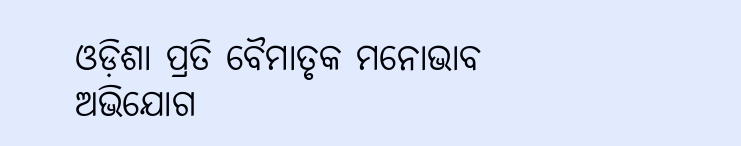ଓଡ଼ିଶା ପ୍ରତି ବୈମାତୃକ ମନୋଭାବ ଅଭିଯୋଗ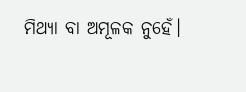ମିଥ୍ୟା ବା ଅମୂଳକ ନୁହେଁ।